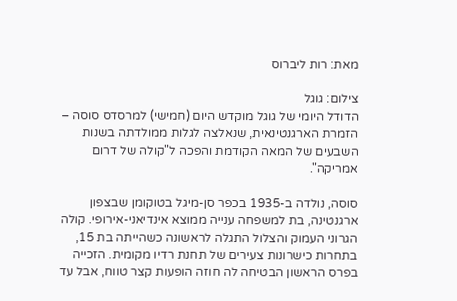מאת: רות ליברוס

צילום: גוגל
הדודל היומי של גוגל מוקדש היום (חמישי) למרסדס סוסה – הזמרת הארגנטינאית, שנאלצה לגלות ממולדתה בשנות השבעים של המאה הקודמת והפכה ל"קולה של דרום אמריקה".

סוסה, נולדה ב-1935 בכפר סן-מיגל בטוקומן שבצפון ארגנטינה, בת למשפחה ענייה ממוצא אינדיאני-אירופי. קולה הגרוני העמוק והצלול התגלה לראשונה כשהייתה בת 15, בתחרות כישרונות צעירים של תחנת רדיו מקומית. הזכייה בפרס הראשון הבטיחה לה חוזה הופעות קצר טווח, אבל עד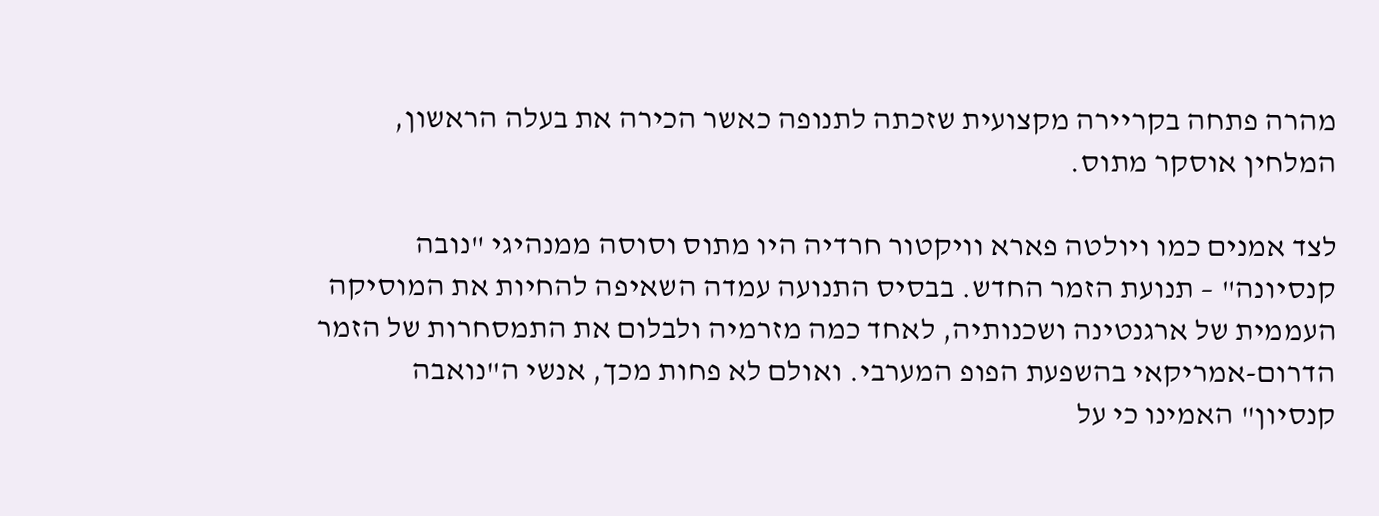מהרה פתחה בקריירה מקצועית שזכתה לתנופה כאשר הכירה את בעלה הראשון, המלחין אוסקר מתוס.

לצד אמנים כמו ויולטה פארא וויקטור חרדיה היו מתוס וסוסה ממנהיגי "נובה קנסיונה" – תנועת הזמר החדש. בבסיס התנועה עמדה השאיפה להחיות את המוסיקה העממית של ארגנטינה ושכנותיה, לאחד כמה מזרמיה ולבלום את התמסחרות של הזמר הדרום-אמריקאי בהשפעת הפופ המערבי. ואולם לא פחות מכך, אנשי ה"נואבה קנסיון" האמינו כי על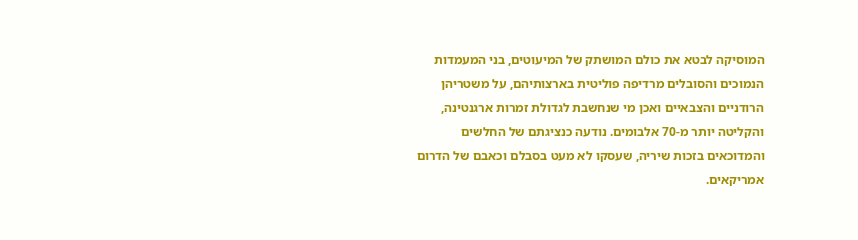המוסיקה לבטא את כולם המושתק של המיעוטים, בני המעמדות הנמוכים והסובלים מרדיפה פוליטית בארצותיהם, על משטריהן הרודניים והצבאיים ואכן מי שנחשבת לגדולת זמרות ארגנטינה, והקליטה יותר מ-70 אלבומים. נודעה כנציגתם של החלשים והמדוכאים בזכות שיריה, שעסקו לא מעט בסבלם וכאבם של הדרום אמריקאים.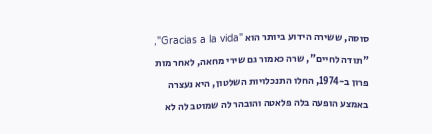סוסה, ששירה הידוע ביותר הוא "Gracias a la vida", "תודה לחיים", שרה כאמור גם שירי מחאה, לאחר מות פרון ב-1974, החלו התנכלויות השלטון, היא נעצרה באמצע הופעה בלה פלאטה והובהר לה שמוטב לה לא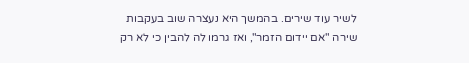לשיר עוד שירים. בהמשך היא נעצרה שוב בעקבות שירה "אם יידום הזמר", ואז גרמו לה להבין כי לא רק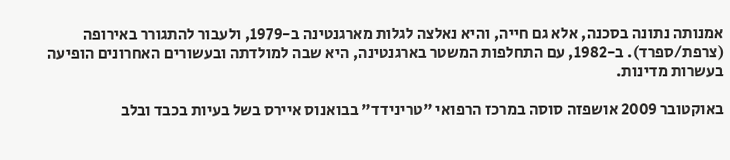אמנותה נתונה בסכנה, אלא גם חייה, והיא נאלצה לגלות מארגנטינה ב-1979, ולעבור להתגורר באירופה (צרפת/ספרד). ב-1982, עם התחלפות המשטר בארגנטינה, היא שבה למולדתה ובעשורים האחרונים הופיעה בעשרות מדינות.

באוקטובר 2009 אושפזה סוסה במרכז הרפואי "טרינידד" בבואנוס איירס בשל בעיות בכבד ובלב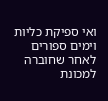ואי ספיקת כליות וימים ספורים לאחר שחוברה למכונת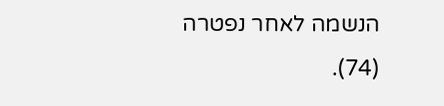הנשמה לאחר נפטרה (74).